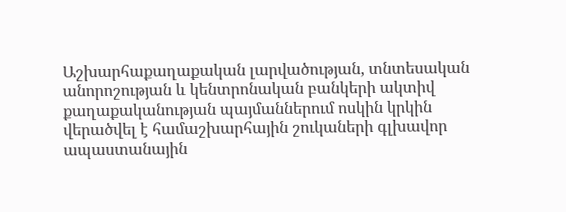Աշխարհաքաղաքական լարվածության, տնտեսական անորոշության և կենտրոնական բանկերի ակտիվ քաղաքականության պայմաններում ոսկին կրկին վերածվել է համաշխարհային շուկաների գլխավոր ապաստանային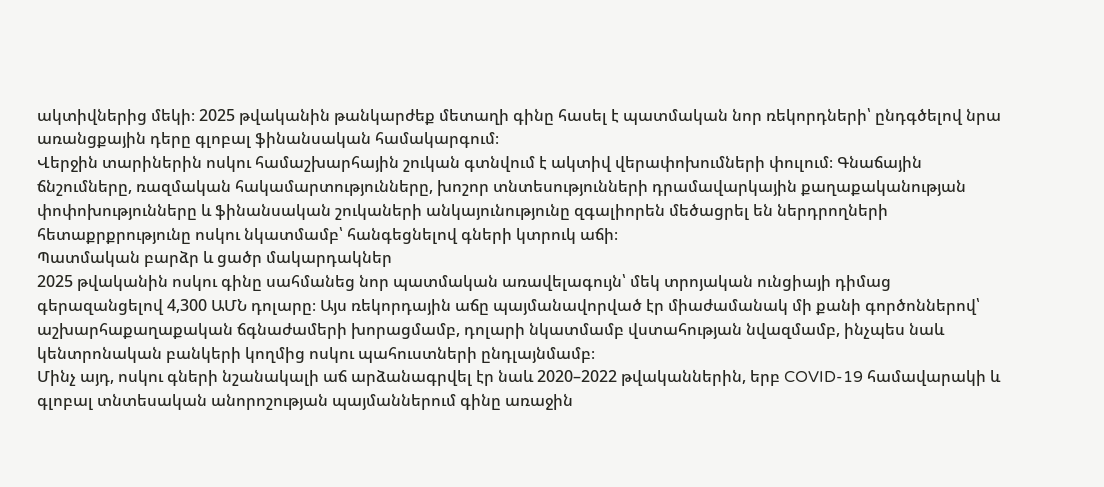ակտիվներից մեկի։ 2025 թվականին թանկարժեք մետաղի գինը հասել է պատմական նոր ռեկորդների՝ ընդգծելով նրա առանցքային դերը գլոբալ ֆինանսական համակարգում։
Վերջին տարիներին ոսկու համաշխարհային շուկան գտնվում է ակտիվ վերափոխումների փուլում։ Գնաճային ճնշումները, ռազմական հակամարտությունները, խոշոր տնտեսությունների դրամավարկային քաղաքականության փոփոխությունները և ֆինանսական շուկաների անկայունությունը զգալիորեն մեծացրել են ներդրողների հետաքրքրությունը ոսկու նկատմամբ՝ հանգեցնելով գների կտրուկ աճի։
Պատմական բարձր և ցածր մակարդակներ
2025 թվականին ոսկու գինը սահմանեց նոր պատմական առավելագույն՝ մեկ տրոյական ունցիայի դիմաց գերազանցելով 4,300 ԱՄՆ դոլարը։ Այս ռեկորդային աճը պայմանավորված էր միաժամանակ մի քանի գործոններով՝ աշխարհաքաղաքական ճգնաժամերի խորացմամբ, դոլարի նկատմամբ վստահության նվազմամբ, ինչպես նաև կենտրոնական բանկերի կողմից ոսկու պահուստների ընդլայնմամբ։
Մինչ այդ, ոսկու գների նշանակալի աճ արձանագրվել էր նաև 2020–2022 թվականներին, երբ COVID-19 համավարակի և գլոբալ տնտեսական անորոշության պայմաններում գինը առաջին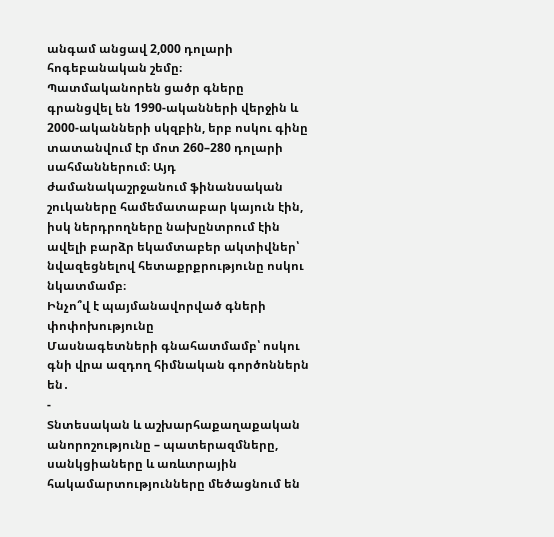անգամ անցավ 2,000 դոլարի հոգեբանական շեմը։
Պատմականորեն ցածր գները գրանցվել են 1990-ականների վերջին և 2000-ականների սկզբին, երբ ոսկու գինը տատանվում էր մոտ 260–280 դոլարի սահմաններում։ Այդ ժամանակաշրջանում ֆինանսական շուկաները համեմատաբար կայուն էին, իսկ ներդրողները նախընտրում էին ավելի բարձր եկամտաբեր ակտիվներ՝ նվազեցնելով հետաքրքրությունը ոսկու նկատմամբ։
Ինչո՞վ է պայմանավորված գների փոփոխությունը
Մասնագետների գնահատմամբ՝ ոսկու գնի վրա ազդող հիմնական գործոններն են․
-
Տնտեսական և աշխարհաքաղաքական անորոշությունը – պատերազմները, սանկցիաները և առևտրային հակամարտությունները մեծացնում են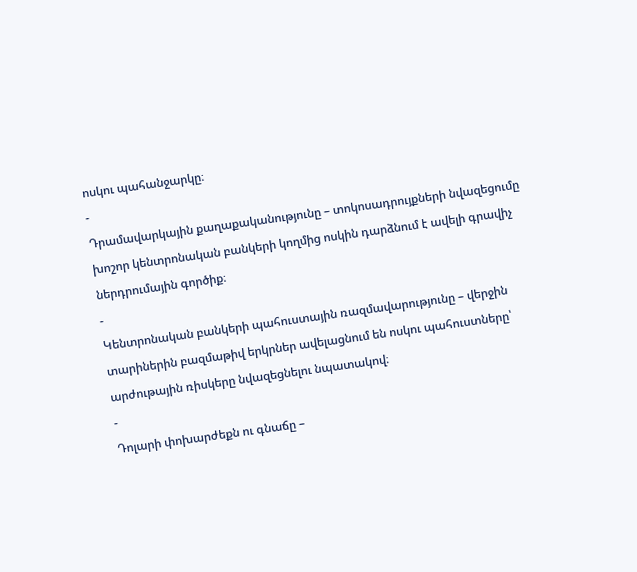ոսկու պահանջարկը։
-
Դրամավարկային քաղաքականությունը – տոկոսադրույքների նվազեցումը խոշոր կենտրոնական բանկերի կողմից ոսկին դարձնում է ավելի գրավիչ ներդրումային գործիք։
-
Կենտրոնական բանկերի պահուստային ռազմավարությունը – վերջին տարիներին բազմաթիվ երկրներ ավելացնում են ոսկու պահուստները՝ արժութային ռիսկերը նվազեցնելու նպատակով։
-
Դոլարի փոխարժեքն ու գնաճը –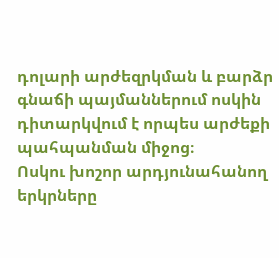դոլարի արժեզրկման և բարձր գնաճի պայմաններում ոսկին դիտարկվում է որպես արժեքի պահպանման միջոց։
Ոսկու խոշոր արդյունահանող երկրները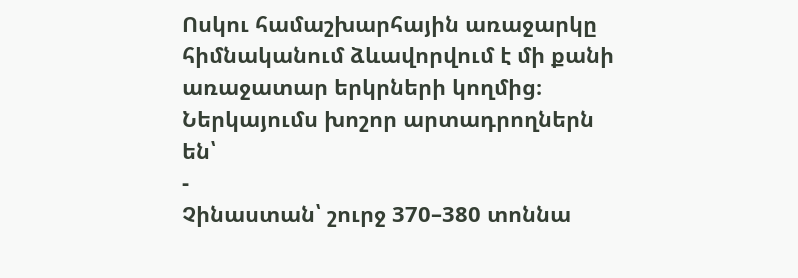Ոսկու համաշխարհային առաջարկը հիմնականում ձևավորվում է մի քանի առաջատար երկրների կողմից։ Ներկայումս խոշոր արտադրողներն են՝
-
Չինաստան՝ շուրջ 370–380 տոննա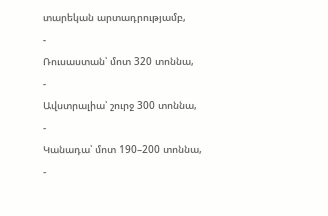տարեկան արտադրությամբ,
-
Ռուսաստան՝ մոտ 320 տոննա,
-
Ավստրալիա՝ շուրջ 300 տոննա,
-
Կանադա՝ մոտ 190–200 տոննա,
-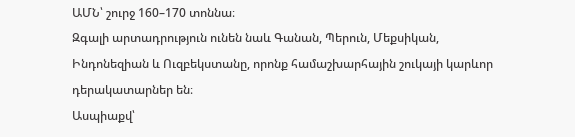ԱՄՆ՝ շուրջ 160–170 տոննա։
Զգալի արտադրություն ունեն նաև Գանան, Պերուն, Մեքսիկան, Ինդոնեզիան և Ուզբեկստանը, որոնք համաշխարհային շուկայի կարևոր դերակատարներ են։
Ասպիաքվ՝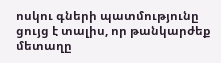ոսկու գների պատմությունը ցույց է տալիս, որ թանկարժեք մետաղը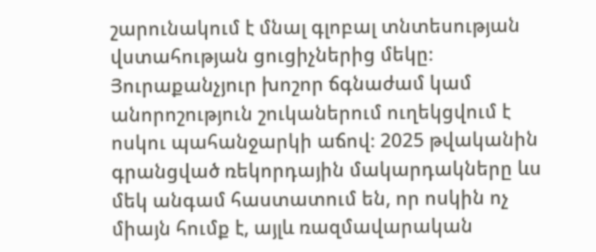շարունակում է մնալ գլոբալ տնտեսության վստահության ցուցիչներից մեկը։ Յուրաքանչյուր խոշոր ճգնաժամ կամ անորոշություն շուկաներում ուղեկցվում է ոսկու պահանջարկի աճով։ 2025 թվականին գրանցված ռեկորդային մակարդակները ևս մեկ անգամ հաստատում են, որ ոսկին ոչ միայն հումք է, այլև ռազմավարական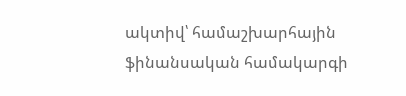ակտիվ՝ համաշխարհային ֆինանսական համակարգի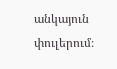անկայուն փուլերում։